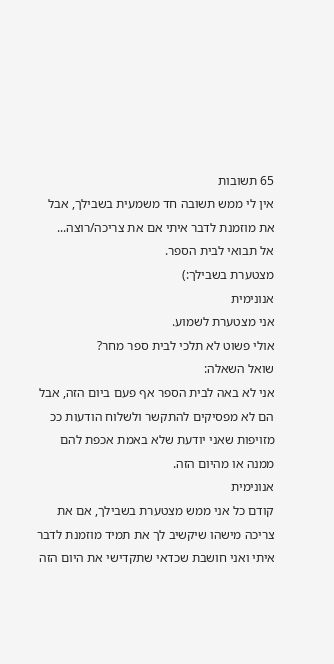65 תשובות
אין לי ממש תשובה חד משמעית בשבילך, אבל את מוזמנת לדבר איתי אם את צריכה/רוצה...
אל תבואי לבית הספר.
מצטערת בשבילך:)
אנונימית
אני מצטערת לשמוע.
אולי פשוט לא תלכי לבית ספר מחר?
שואל השאלה:
אני לא באה לבית הספר אף פעם ביום הזה, אבל הם לא מפסיקים להתקשר ולשלוח הודעות ככ מזויפות שאני יודעת שלא באמת אכפת להם ממנה או מהיום הזה.
אנונימית
קודם כל אני ממש מצטערת בשבילך, אם את צריכה מישהו שיקשיב לך את תמיד מוזמנת לדבר איתי ואני חושבת שכדאי שתקדישי את היום הזה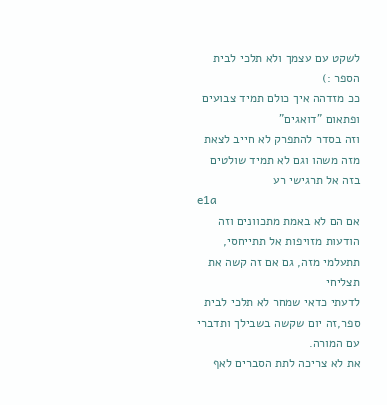לשקט עם עצמך ולא תלכי לבית הספר :)
ככ מזדהה איך כולם תמיד צבועים ופתאום "דואגים"
וזה בסדר להתפרק לא חייב לצאת מזה משהו וגם לא תמיד שולטים בזה אל תרגישי רע
e1a
אם הם לא באמת מתכוונים וזה הודעות מזויפות אל תתייחסי, תתעלמי מזה, גם אם זה קשה את תצליחי
לדעתי כדאי שמחר לא תלכי לבית ספר,זה יום שקשה בשבילך ותדברי עם המורה.
את לא צריכה לתת הסברים לאף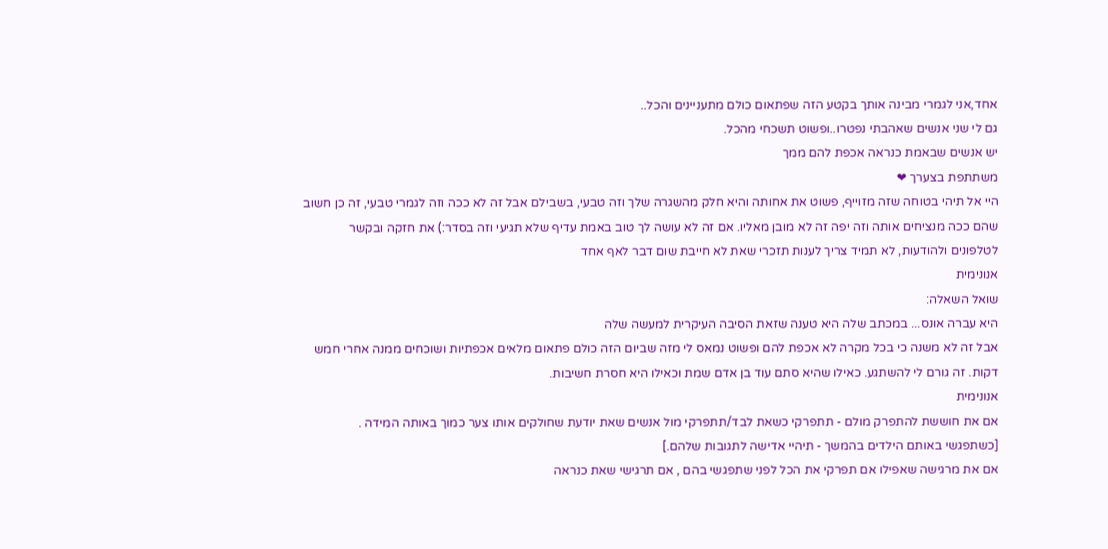אחד,אני לגמרי מבינה אותך בקטע הזה שפתאום כולם מתעניינים והכל..
גם לי שני אנשים שאהבתי נפטרו..ופשוט תשכחי מהכל.
יש אנשים שבאמת כנראה אכפת להם ממך
משתתפת בצערך ❤
היי אל תיהי בטוחה שזה מזוייף, פשוט את אחותה והיא חלק מהשגרה שלך וזה טבעי, בשבילם אבל זה לא ככה וזה לגמרי טבעי, זה כן חשוב שהם ככה מנציחים אותה וזה יפה זה לא מובן מאליו. אם זה לא עושה לך טוב באמת עדיף שלא תגיעי וזה בסדר:) את חזקה ובקשר לטלפונים ולהודעות, לא תמיד צריך לענות תזכרי שאת לא חייבת שום דבר לאף אחד
אנונימית
שואל השאלה:
היא עברה אונס... במכתב שלה היא טענה שזאת הסיבה העיקרית למעשה שלה
אבל זה לא משנה כי בכל מקרה לא אכפת להם ופשוט נמאס לי מזה שביום הזה כולם פתאום מלאים אכפתיות ושוכחים ממנה אחרי חמש דקות. זה גורם לי להשתגע. כאילו שהיא סתם עוד בן אדם שמת וכאילו היא חסרת חשיבות.
אנונימית
אם את חוששת להתפרק מולם - תתפרקי כשאת לבד/תתפרקי מול אנשים שאת יודעת שחולקים אותו צער כמוך באותה המידה .
[כשתפגשי באותם הילדים בהמשך - תיהיי אדישה לתגובות שלהם.]
אם את מרגישה שאפילו אם תפרקי את הכל לפני שתפגשי בהם , אם תרגישי שאת כנראה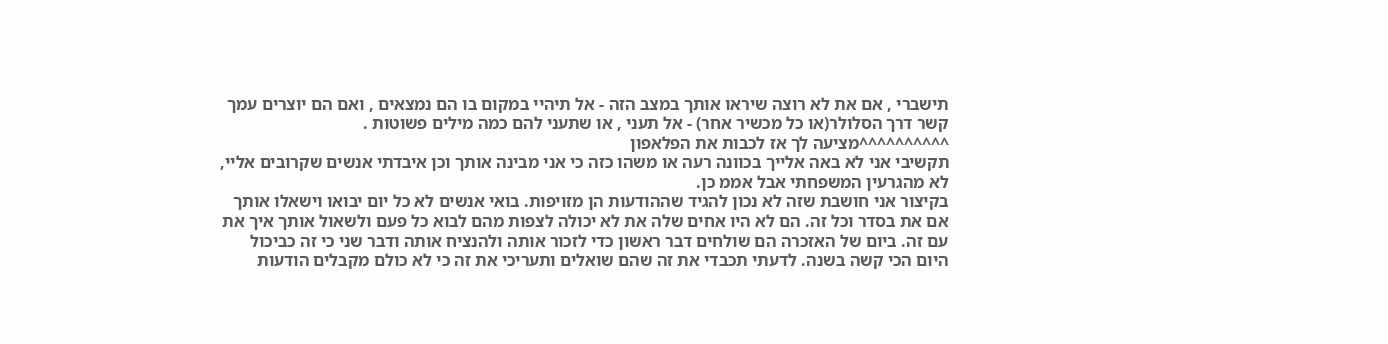תישברי , אם את לא רוצה שיראו אותך במצב הזה - אל תיהיי במקום בו הם נמצאים , ואם הם יוצרים עמך קשר דרך הסלולר(או כל מכשיר אחר) - אל תעני , או שתעני להם כמה מילים פשוטות .
^^^^^^^^^^מציעה לך אז לכבות את הפלאפון
תקשיבי אני לא באה אלייך בכוונה רעה או משהו כזה כי אני מבינה אותך וכן איבדתי אנשים שקרובים אליי, לא מהגרעין המשפחתי אבל אממ כן.
בקיצור אני חושבת שזה לא נכון להגיד שההודעות הן מזויפות. בואי אנשים לא כל יום יבואו וישאלו אותך אם את בסדר וכל זה. הם לא היו אחים שלה את לא יכולה לצפות מהם לבוא כל פעם ולשאול אותך איך את עם זה. ביום של האזכרה הם שולחים דבר ראשון כדי לזכור אותה ולהנציח אותה ודבר שני כי זה כביכול היום הכי קשה בשנה. לדעתי תכבדי את זה שהם שואלים ותעריכי את זה כי לא כולם מקבלים הודעות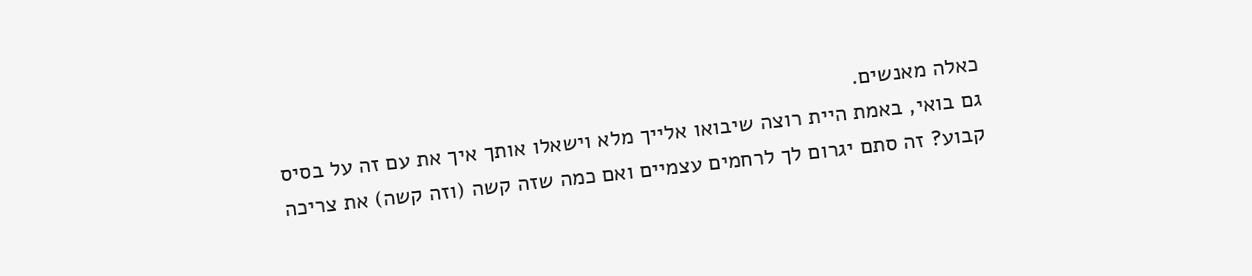כאלה מאנשים.
גם בואי, באמת היית רוצה שיבואו אלייך מלא וישאלו אותך איך את עם זה על בסיס קבוע? זה סתם יגרום לך לרחמים עצמיים ואם כמה שזה קשה (וזה קשה) את צריכה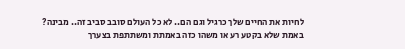לחיות את החיים שלך כרגיל וגם הם.. לא כל העולם סובב סביב זה.. מבינה?
באמת שלא בקטע רע או משהו כזה באמתת ומשתתפת בצערך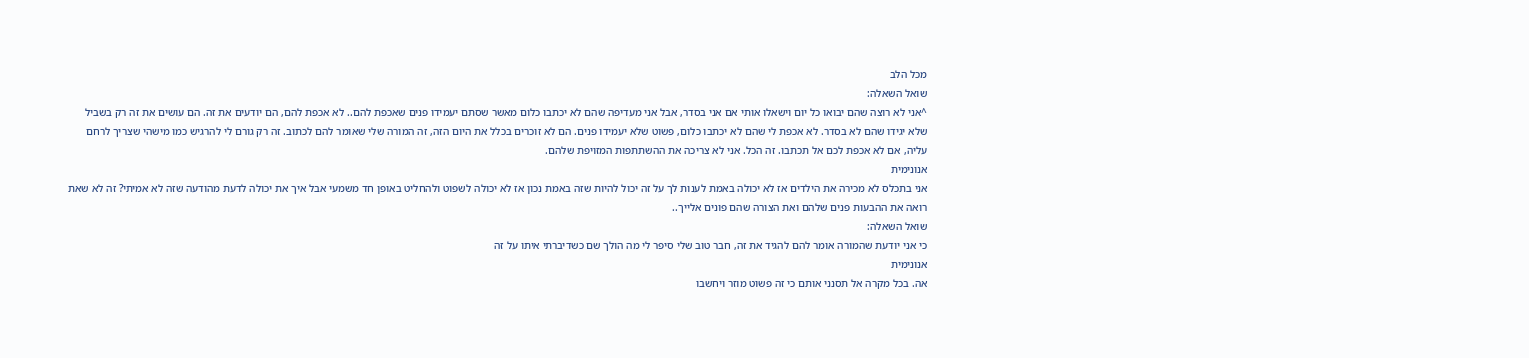מכל הלב
שואל השאלה:
^אני לא רוצה שהם יבואו כל יום וישאלו אותי אם אני בסדר, אבל אני מעדיפה שהם לא יכתבו כלום מאשר שסתם יעמידו פנים שאכפת להם.. לא אכפת להם, הם יודעים את זה. הם עושים את זה רק בשביל שלא יגידו שהם לא בסדר. לא אכפת לי שהם לא יכתבו כלום, פשוט שלא יעמידו פנים. הם לא זוכרים בכלל את היום הזה, זה המורה שלי שאומר להם לכתוב. זה רק גורם לי להרגיש כמו מישהי שצריך לרחם עליה, אם לא אכפת לכם אל תכתבו. זה הכל. אני לא צריכה את ההשתתפות המזויפת שלהם.
אנונימית
אני בתכלס לא מכירה את הילדים אז לא יכולה באמת לענות לך על זה יכול להיות שזה באמת נכון אז לא יכולה לשפוט ולהחליט באופן חד משמעי אבל איך את יכולה לדעת מהודעה שזה לא אמיתי? זה לא שאת רואה את ההבעות פנים שלהם ואת הצורה שהם פונים אלייך..
שואל השאלה:
כי אני יודעת שהמורה אומר להם להגיד את זה, חבר טוב שלי סיפר לי מה הולך שם כשדיברתי איתו על זה
אנונימית
אה. בכל מקרה אל תסנני אותם כי זה פשוט מוזר ויחשבו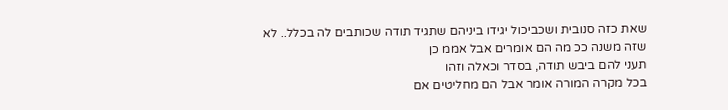שאת כזה סנובית ושכביכול יגידו ביניהם שתגיד תודה שכותבים לה בכלל.. לא שזה משנה ככ מה הם אומרים אבל אממ כן
תעני להם ביבש תודה, בסדר וכאלה וזהו
בכל מקרה המורה אומר אבל הם מחליטים אם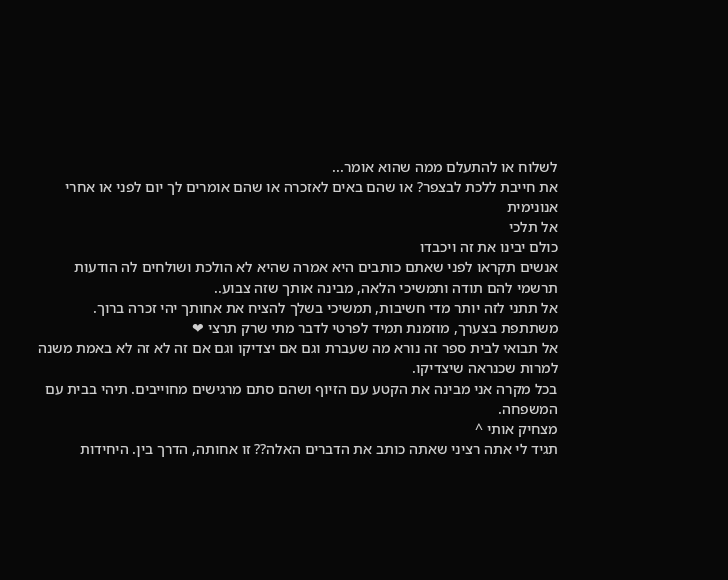לשלוח או להתעלם ממה שהוא אומר...
את חייבת ללכת לבצפר? או שהם באים לאזכרה או שהם אומרים לך יום לפני או אחרי
אנונימית
אל תלכי
כולם יבינו את זה ויכבדו
אנשים תקראו לפני שאתם כותבים היא אמרה שהיא לא הולכת ושולחים לה הודעות
תרשמי להם תודה ותמשיכי הלאה, מבינה אותך שזה צבוע..
אל תתני לזה יותר מדי חשיבות, תמשיכי בשלך להציח את אחותך יהי זכרה ברוך.
משתתפת בצערך, מוזמנת תמיד לפרטי לדבר מתי שרק תרצי ❤
אל תבואי לבית ספר זה נורא מה שעברת וגם אם יצדיקו וגם אם זה לא זה לא באמת משנה למרות שכנראה שיצדיקו.
בכל מקרה אני מבינה את הקטע עם הזיוף ושהם סתם מרגישים מחוייבים. תיהי בבית עם המשפחה.
מצחיק אותי ^
תגיד לי אתה רציני שאתה כותב את הדברים האלה?? זו אחותה, הדרך בין. היחידות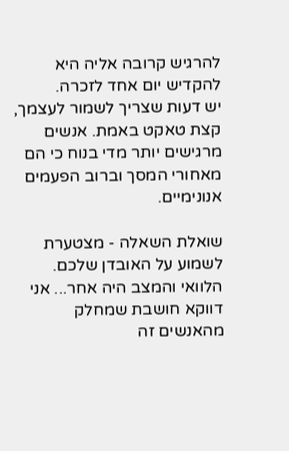להרגיש קרובה אליה היא להקדיש יום אחד לזכרה.
יש דעות שצריך לשמור לעצמך, קצת טאקט באמת. אנשים מרגישים יותר מדי בנוח כי הם מאחורי המסך וברוב הפעמים אנונימיים.

שואלת השאלה - מצטערת לשמוע על האובדן שלכם. הלוואי והמצב היה אחר... אני דווקא חושבת שמחלק מהאנשים זה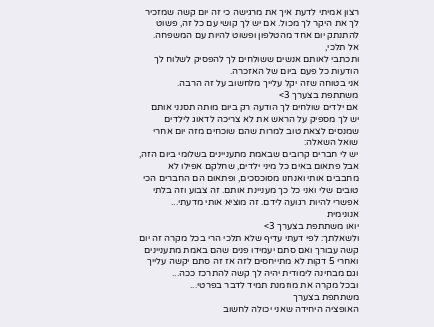רצון אמיתי לדעת איך את מרגישה כי זה יום קשה שמזכיר לך את היקר לך מכול. אם יש לך קושי עם כל זה, פשוט להתנתק יום אחד מהטלפון ופשוט להיות עם המשפחה.
אל תלכי,
ותכתבי לאותם אנשים ששולחים לך להפסיק לשלוח לך הודעות כל פעם ביום של האזכרה.
אני בטוחה שזה יקל עלייך מלחשוב על זה הרבה.
משתתפת בצערך 3>
אם ילדים שולחים לך הודעה רק ביום מותה תסנני אותם
יש לך מספיק על הראש את לא צריכה לדאוג לילדים שמנסים לצאת טוב למרות שהם שוכחים מזה יום אחרי
שואל השאלה:
יש לי חברים קרובים שבאמת מתעניינים בשלומי ביום הזה, אבל פתאום באים כל מיני ילדים, שחלקם אפילו לא מחבבים אותי ואנחנו מסוכסכים, ופתאום הם החברים הכי טובים שלי ואני כל כך מעניינת אותם. זה צבוע וזה בלתי אפשרי להיות רגועה לידם. זה מוציא אותי מדעתי...
אנונימית
יואו משתתפת בצערך 3>
ולשאלתך: לפי דעתי עדיף שלא תלכי הרי בכל מקרה זה יום קשה עבורך ואם סתם יעמידו פנים שהם באמת מתעניינים ואחרי 5 דקות לא מתייחסים לזה אז זה סתם יקשה עלייך וגם מבחינה לימודית יהיה לך קשה להתרכז ככה...
ובכל מקרה את מוזמנת תמיד לדבר בפרטי...
משתתפת בצערך
האופציה היחידה שאני יכולה לחשוב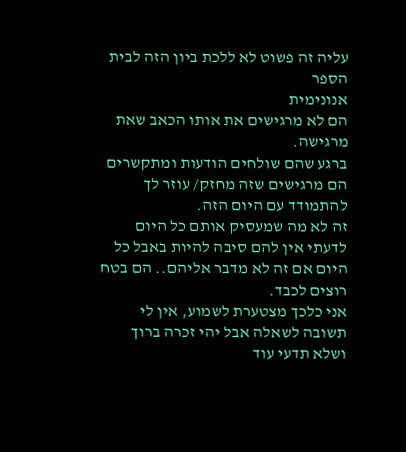עליה זה פשוט לא ללכת ביון הזה לבית הספר
אנונימית
הם לא מרגישים את אותו הכאב שאת מרגישה.
ברגע שהם שולחים הודעות ומתקשרים הם מרגישים שזה מחזק/ עוזר לך להתמודד עם היום הזה.
זה לא מה שמעסיק אותם כל היום לדעתי אין להם סיבה להיות באבל כל היום אם זה לא מדבר אליהם.. הם בטח רוצים לכבד.
אני כלכך מצטערת לשמוע, אין לי תשובה לשאלה אבל יהי זכרה ברוך ושלא תדעי עוד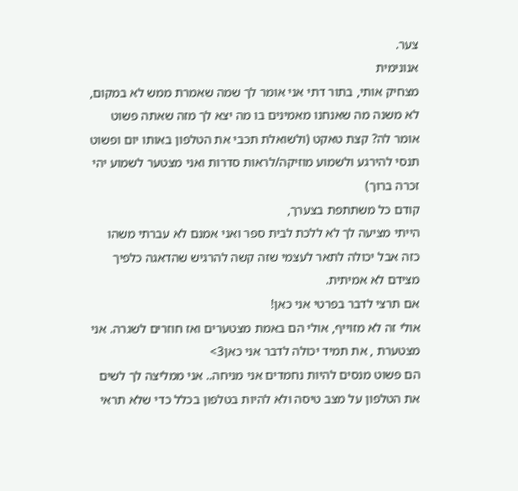צער.
אנונימית
מצחיק אותי, בתור דתי אני אומר לך שמה שאמרת ממש לא במקום, לא משנה מה שאנחנו מאמינים בו מה יצא לך מזה שאתה פשוט אומר לה? קצת טאקט (ולשואלת תכבי את הטלפון באותו יום ופשוט תנסי להירגע ולשמוע מוזיקה/לראות סדרות ואני מצטער לשמוע יהי זכרה ברוך)
קודם כל משתתפת בצערך,
הייתי מציעה לך לא ללכת לבית ספר ואני אמנם לא עברתי משהו כזה אבל יכולה לתאר לעצמי שזה קשה להרגיש שהדאגה כלפיך מצידם לא אמיתית.
אם תרצי לדבר בפרטי אני כאן!
אולי זה לא מזוייף, אולי הם באמת מצטערים ואז חוזרים לשגרה. אני מצטערת , את תמיד יכולה לדבר אני כאן3>
הם פשוט מנסים להיות נחמדים אני מניחה.. אני ממליצה לך לשים את הטלפון על מצב טיסה ולא להיות בטלפון בכלל כדי שלא תראי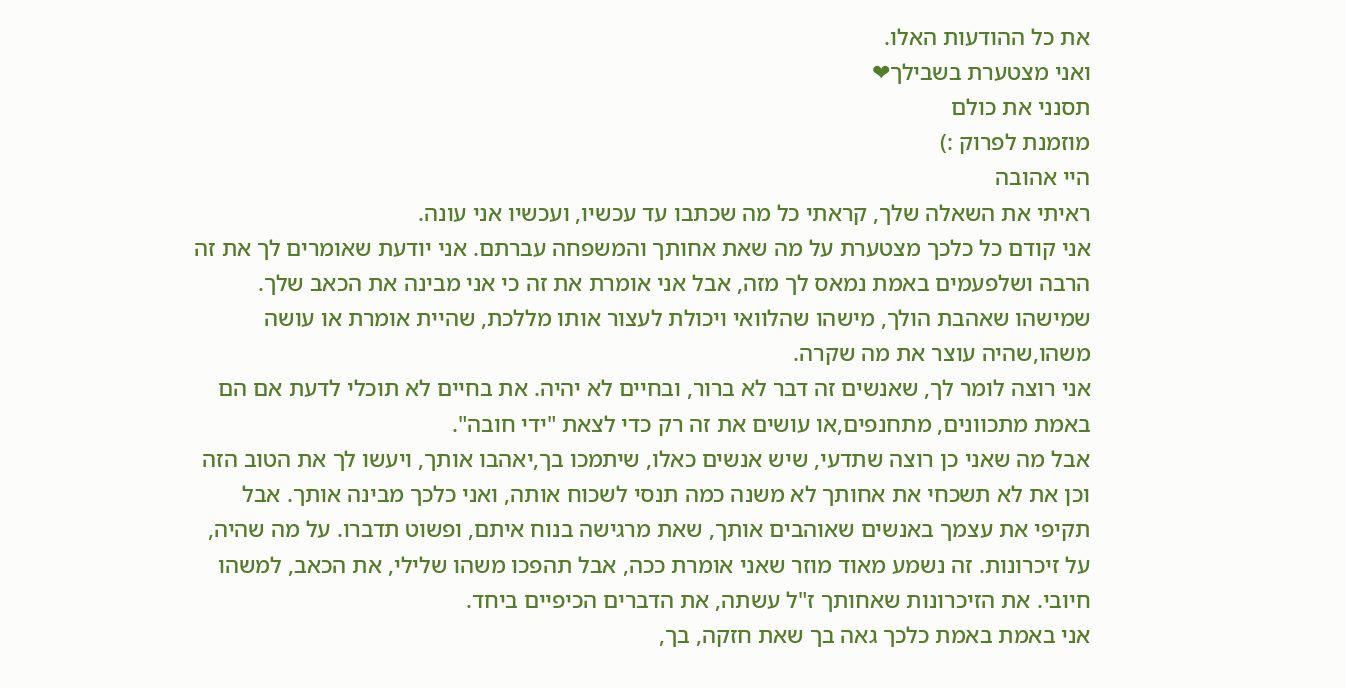את כל ההודעות האלו.
ואני מצטערת בשבילך❤
תסנני את כולם
מוזמנת לפרוק :)
היי אהובה
ראיתי את השאלה שלך, קראתי כל מה שכתבו עד עכשיו, ועכשיו אני עונה.
אני קודם כל כלכך מצטערת על מה שאת אחותך והמשפחה עברתם. אני יודעת שאומרים לך את זה הרבה ושלפעמים באמת נמאס לך מזה, אבל אני אומרת את זה כי אני מבינה את הכאב שלך. שמישהו שאהבת הולך, מישהו שהלוואי ויכולת לעצור אותו מללכת, שהיית אומרת או עושה משהו,שהיה עוצר את מה שקרה.
אני רוצה לומר לך, שאנשים זה דבר לא ברור, ובחיים לא יהיה. את בחיים לא תוכלי לדעת אם הם באמת מתכוונים, מתחנפים,או עושים את זה רק כדי לצאת "ידי חובה".
אבל מה שאני כן רוצה שתדעי, שיש אנשים כאלו, שיתמכו בך,יאהבו אותך, ויעשו לך את הטוב הזה וכן את לא תשכחי את אחותך לא משנה כמה תנסי לשכוח אותה, ואני כלכך מבינה אותך. אבל תקיפי את עצמך באנשים שאוהבים אותך, שאת מרגישה בנוח איתם, ופשוט תדברו. על מה שהיה, על זיכרונות. זה נשמע מאוד מוזר שאני אומרת ככה, אבל תהפכו משהו שלילי, את הכאב, למשהו חיובי. את הזיכרונות שאחותך ז"ל עשתה, את הדברים הכיפיים ביחד.
אני באמת באמת כלכך גאה בך שאת חזקה, בך,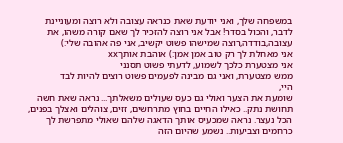במשפחה שלך, ואני יודעת שאת כנראה עצובה ולא רוצה ומעוניינת לדבר, והכול בסדר! אבל אני רוצה להזכיר לך שאם קורה משהו, את עצובה,בודדה,רוצה שמישהו פשוט יקשיב, אני פה אהובה שלי:)
אני מאחלת לך רק טוב אמן אמן:) אוהבת אותךxx
אני מצטערת כלכך לשמוע, לדעתי פשוט תסנני
ממש מצטערת, ואני גם מבינה לפעמים פשוט רוצים להיות לבד
היי,
שומעת את הצער ואולי גם כעס שעולים משאלתך... נראה שאת חשה תחושת נתק.. כאילו החיים בחוץ מתרחשים, זזים, צוהלים ואצלך בפנים, הכל נעצר. נראה שמכעיס אותך הדאגה שלהם שאולי מתפרשת לך כרחמים וצביעות.. נשמע שהיום הזה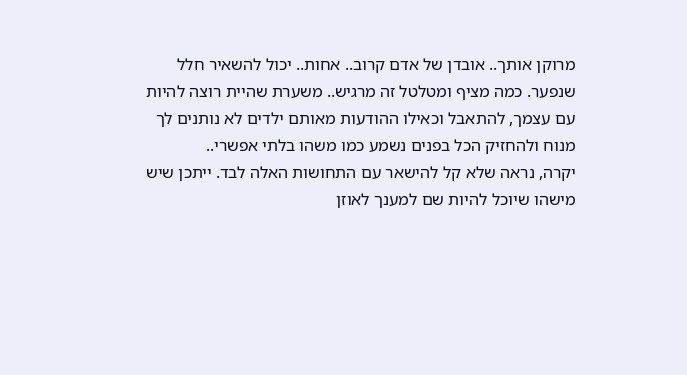מרוקן אותך.. אובדן של אדם קרוב.. אחות.. יכול להשאיר חלל שנפער. כמה מציף ומטלטל זה מרגיש.. משערת שהיית רוצה להיות עם עצמך, להתאבל וכאילו ההודעות מאותם ילדים לא נותנים לך מנוח ולהחזיק הכל בפנים נשמע כמו משהו בלתי אפשרי..
יקרה, נראה שלא קל להישאר עם התחושות האלה לבד. ייתכן שיש מישהו שיוכל להיות שם למענך לאוזן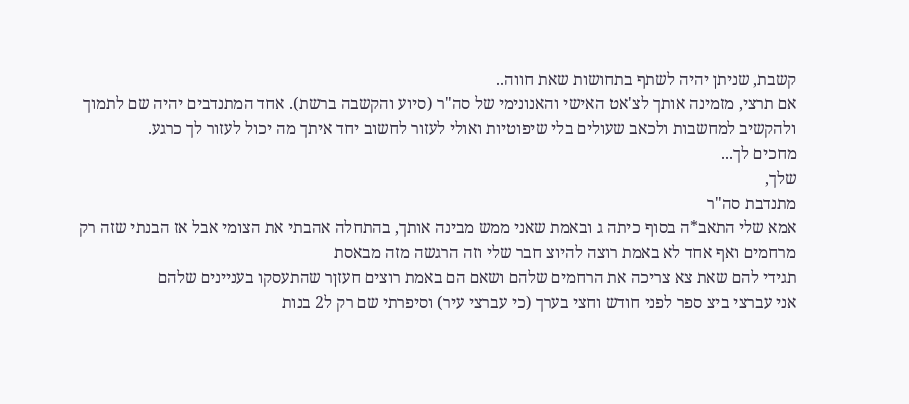קשבת, שניתן יהיה לשתף בתחושות שאת חווה..
אם תרצי, מזמינה אותך לצ'אט האישי והאנונימי של סה"ר (סיוע והקשבה ברשת). אחד המתנדבים יהיה שם לתמוך ולהקשיב למחשבות ולכאב שעולים בלי שיפוטיות ואולי לעזור לחשוב יחד איתך מה יכול לעזור לך כרגע.
מחכים לך...
שלך,
מתנדבת סה"ר
אמא שלי התאב*ה בסוף כיתה ג ובאמת שאני ממש מבינה אותך, בהתחלה אהבתי את הצומי אבל אז הבנתי שזה רק מרחמים ואף אחד לא באמת רוצה להיוצ חבר שלי וזה הרגשה מזה מבאסת
תגידי להם שאת צא צריכה את הרחמים שלהם ושאם הם באמת רוצים חעזןר שהתעסקו בעניינים שלהם
אני עברצי ביצ ספר לפני חודש וחצי בערך (כי עברצי עיר) וסיפרתי שם רק ל2 בנות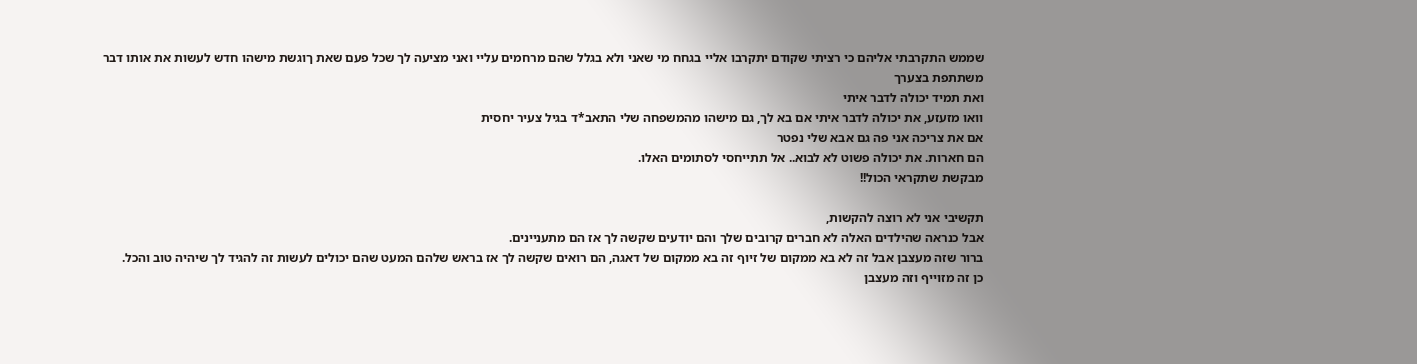שממש התקרבתי אליהם כי רציתי שקודם יתקרבו אליי בגחח מי שאני ולא בגלל שהם מרחמים עליי ואני מציעה לך שכל פעם שאת ךוגשת מישהו חדש לעשות את אותו דבר
משתתפת בצערך
ואת תמיד יכולה לדבר איתי
וואו מזעזע, את יכולה לדבר איתי אם בא לך, גם מישהו מהמשפחה שלי התאב*ד בגיל צעיר יחסית
אם את צריכה אני פה גם אבא שלי נפטר
הם חארות. את יכולה פשוט לא לבוא.. אל תתייחסי לסתומים האלו.
מבקשת שתקראי הכול!!

תקשיבי אני לא רוצה להקשות,
אבל כנראה שהילדים האלה לא חברים קרובים שלך והם יודעים שקשה לך אז הם מתעניינים.
ברור שזה מעצבן אבל זה לא בא ממקום של זיוף זה בא ממקום של דאגה, הם רואים שקשה לך אז בראש שלהם המעט שהם יכולים לעשות זה להגיד לך שיהיה טוב והכל.
כן זה מזוייף וזה מעצבן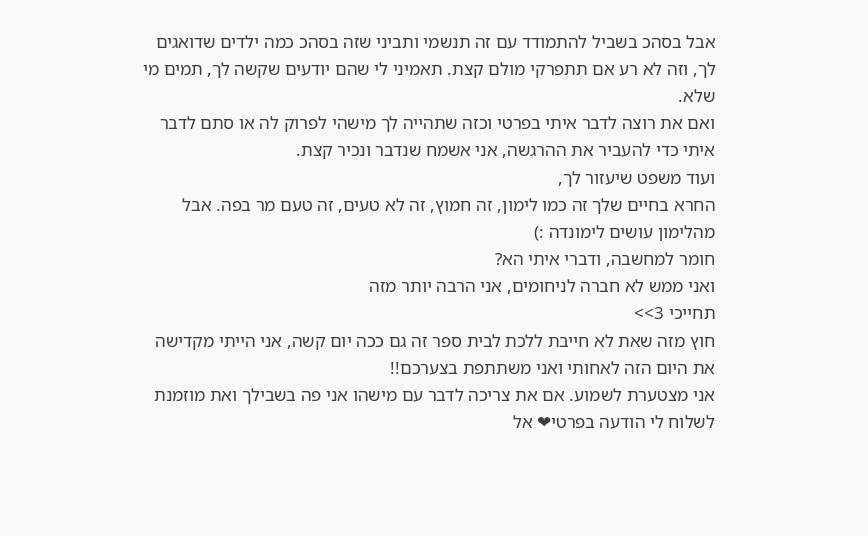אבל בסהכ בשביל להתמודד עם זה תנשמי ותביני שזה בסהכ כמה ילדים שדואגים לך, וזה לא רע אם תתפרקי מולם קצת. תאמיני לי שהם יודעים שקשה לך, תמים מי שלא.
ואם את רוצה לדבר איתי בפרטי וכזה שתהייה לך מישהי לפרוק לה או סתם לדבר איתי כדי להעביר את ההרגשה, אני אשמח שנדבר ונכיר קצת.
ועוד משפט שיעזור לך,
החרא בחיים שלך זה כמו לימון, זה חמוץ, זה לא טעים, זה טעם מר בפה. אבל מהלימון עושים לימונדה :)
חומר למחשבה, ודברי איתי הא?
ואני ממש לא חברה לניחומים, אני הרבה יותר מזה
תחייכי 3>>
חוץ מזה שאת לא חייבת ללכת לבית ספר זה גם ככה יום קשה, אני הייתי מקדישה את היום הזה לאחותי ואני משתתפת בצערכם!!
אני מצטערת לשמוע. אם את צריכה לדבר עם מישהו אני פה בשבילך ואת מוזמנת לשלוח לי הודעה בפרטי❤ אל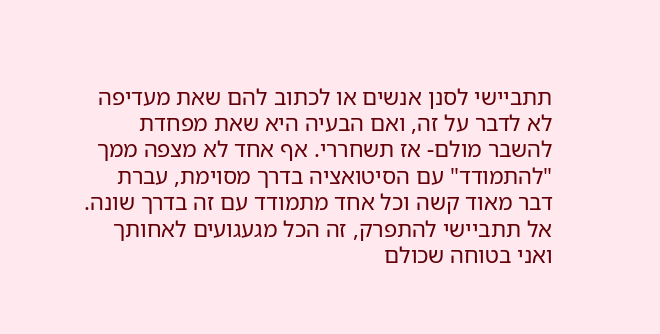תתביישי לסנן אנשים או לכתוב להם שאת מעדיפה לא לדבר על זה, ואם הבעיה היא שאת מפחדת להשבר מולם- אז תשחררי. אף אחד לא מצפה ממך "להתמודד" עם הסיטואציה בדרך מסוימת, עברת דבר מאוד קשה וכל אחד מתמודד עם זה בדרך שונה. אל תתביישי להתפרק, זה הכל מגעגועים לאחותך ואני בטוחה שכולם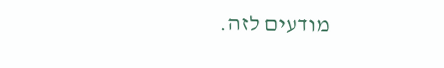מודעים לזה.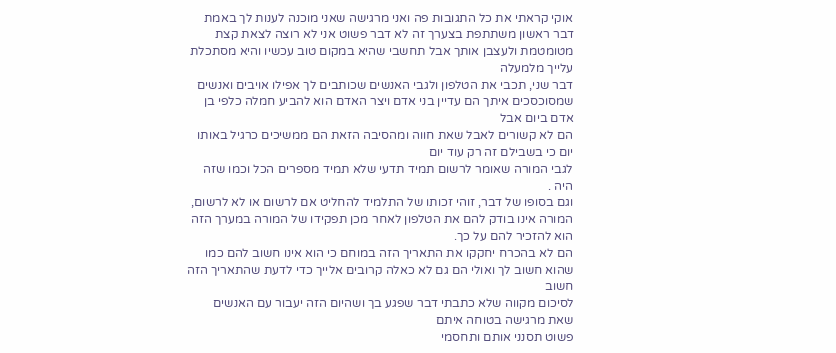אוקי קראתי את כל התגובות פה ואני מרגישה שאני מוכנה לענות לך באמת
דבר ראשון משתתפת בצערך זה לא דבר פשוט אני לא רוצה לצאת קצת מטומטמת ולעצבן אותך אבל תחשבי שהיא במקום טוב עכשיו והיא מסתכלת עלייך מלמעלה
דבר שני, תכבי את הטלפון ולגבי האנשים שכותבים לך אפילו אויבים ואנשים שמסוכסכים איתך הם עדיין בני אדם ויצר האדם הוא להביע חמלה כלפי בן אדם ביום אבל
הם לא קשורים לאבל שאת חווה ומהסיבה הזאת הם ממשיכים כרגיל באותו יום כי בשבילם זה רק עוד יום
לגבי המורה שאומר לרשום תמיד תדעי שלא תמיד מספרים הכל וכמו שזה היה .
וגם בסופו של דבר, זוהי זכותו של התלמיד להחליט אם לרשום או לא לרשום, המורה אינו בודק להם את הטלפון לאחר מכן תפקידו של המורה במערך הזה הוא להזכיר להם על כך.
הם לא בהכרח יחקקו את התאריך הזה במוחם כי הוא אינו חשוב להם כמו שהוא חשוב לך ואולי הם גם לא כאלה קרובים אלייך כדי לדעת שהתאריך הזה חשוב
לסיכום מקווה שלא כתבתי דבר שפגע בך ושהיום הזה יעבור עם האנשים שאת מרגישה בטוחה איתם
פשוט תסנני אותם ותחסמי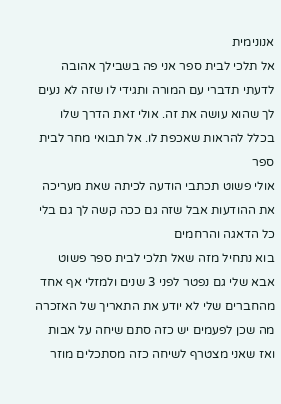אנונימית
אל תלכי לבית ספר אני פה בשבילך אהובה
לדעתי תדברי עם המורה ותגידי לו שזה לא נעים לך שהוא עושה את זה. אולי זאת הדרך שלו בכלל להראות שאכפת לו. אל תבואי מחר לבית ספר
אולי פשוט תכתבי הודעה לכיתה שאת מעריכה את ההודעות אבל שזה גם ככה קשה לך גם בלי כל הדאגה והרחמים
בוא נתחיל מזה שאל תלכי לבית ספר פשוט
אבא שלי גם נפטר לפני 3 שנים ולמזלי אף אחד מהחברים שלי לא יודע את התאריך של האזכרה
מה שכן לפעמים יש כזה סתם שיחה על אבות ואז שאני מצטרף לשיחה כזה מסתכלים מוזר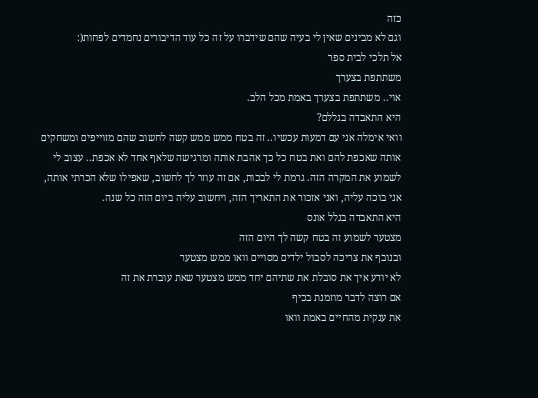כזה
וגם לא מבינים שאין לי בעיה שהם שידברו על זה כל עוד הדיבורים נחמדים לפחות(:
אל תלכי לבית ספר
משתתפת בצערך
אוי.. משתתפת בצערך באמת מכל הלב.
היא התאבדה בגללם?
וואי אימלה אני עם דמעות עכשיו.. זה בטח ממש ממש קשה לחשוב שהם מזוייפים ומשחקים אותה שאכפת להם ואת בטח כל כך אהבת אותה ומרגישה שלאף אחד לא אכפת.. עצוב לי לשמוע את המקרה הזה. גרמת לי לבכות, אם זה עוזר לך לחשוב, שאפילו שלא הכרתי אותה, אני בוכה עליה, ואני אזכור את התאריך הזה, ויחשוב עליה ביום הזה כל שנה.
היא התאבדה בגלל אונס
מצטער לשמוע זה בטח קשה לך היום הזה
ובנובף את צריכה לסבול ילדים מסויים וואו ממש מצטער
לא יודע איך את סובלת את שתיהם יחד ממש מצטער שאת עוברת את זה
אם רוצה לדבר מוזמנת בכיף
את ענקית מהחיים באמת וואו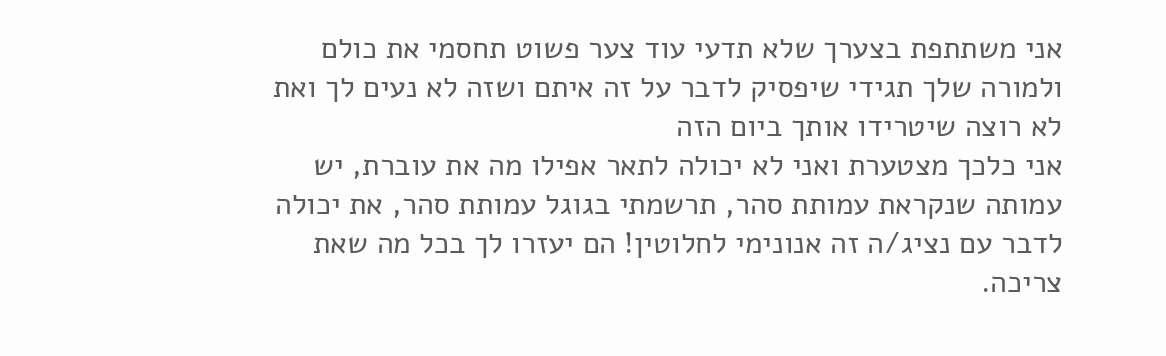אני משתתפת בצערך שלא תדעי עוד צער פשוט תחסמי את כולם ולמורה שלך תגידי שיפסיק לדבר על זה איתם ושזה לא נעים לך ואת לא רוצה שיטרידו אותך ביום הזה
אני כלכך מצטערת ואני לא יכולה לתאר אפילו מה את עוברת, יש עמותה שנקראת עמותת סהר, תרשמתי בגוגל עמותת סהר, את יכולה לדבר עם נציג/ה זה אנונימי לחלוטין! הם יעזרו לך בכל מה שאת צריכה.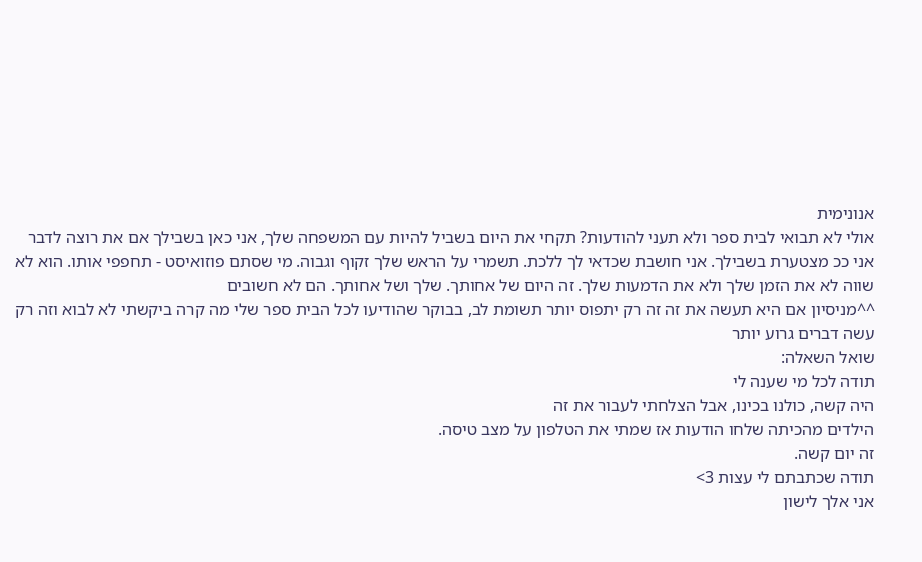אנונימית
אולי לא תבואי לבית ספר ולא תעני להודעות? תקחי את היום בשביל להיות עם המשפחה שלך, אני כאן בשבילך אם את רוצה לדבר
אני ככ מצטערת בשבילך. אני חושבת שכדאי לך ללכת. תשמרי על הראש שלך זקוף וגבוה. מי שסתם פוזואיסט - תחפפי אותו. הוא לא שווה לא את הזמן שלך ולא את הדמעות שלך. זה היום של אחותך. שלך ושל אחותך. הם לא חשובים
^^מניסיון אם היא תעשה את זה זה רק יתפוס יותר תשומת לב, בבוקר שהודיעו לכל הבית ספר שלי מה קרה ביקשתי לא לבוא וזה רק עשה דברים גרוע יותר
שואל השאלה:
תודה לכל מי שענה לי
היה קשה, כולנו בכינו, אבל הצלחתי לעבור את זה
הילדים מהכיתה שלחו הודעות אז שמתי את הטלפון על מצב טיסה.
זה יום קשה.
תודה שכתבתם לי עצות 3>
אני אלך לישון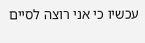עכשיו כי אני רוצה לסיים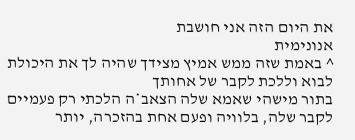את היום הזה אני חושבת
אנונימית
^ באמת שזה ממש אמיץ מצידך שהיה לך את היכולת לבוא וללכת לקבר של אחותך
בתור מישהי שאמא שלה הצאב*ה הלכתי רק פעמיים לקבר שלה, בלוויה ופעם אחת בהזכרה, יותר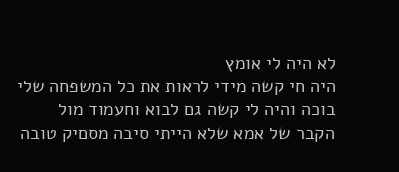לא היה לי אומץ
היה חי קשה מידי לראות את כל המשפחה שלי בוכה והיה לי קשה גם לבוא וחעמוד מול הקבר של אמא שלא הייתי סיבה מסםיק טובה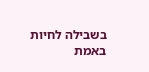בשבילה לחיות
באמת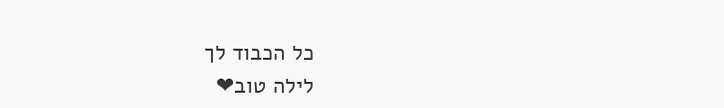כל הכבוד לך
לילה טוב❤